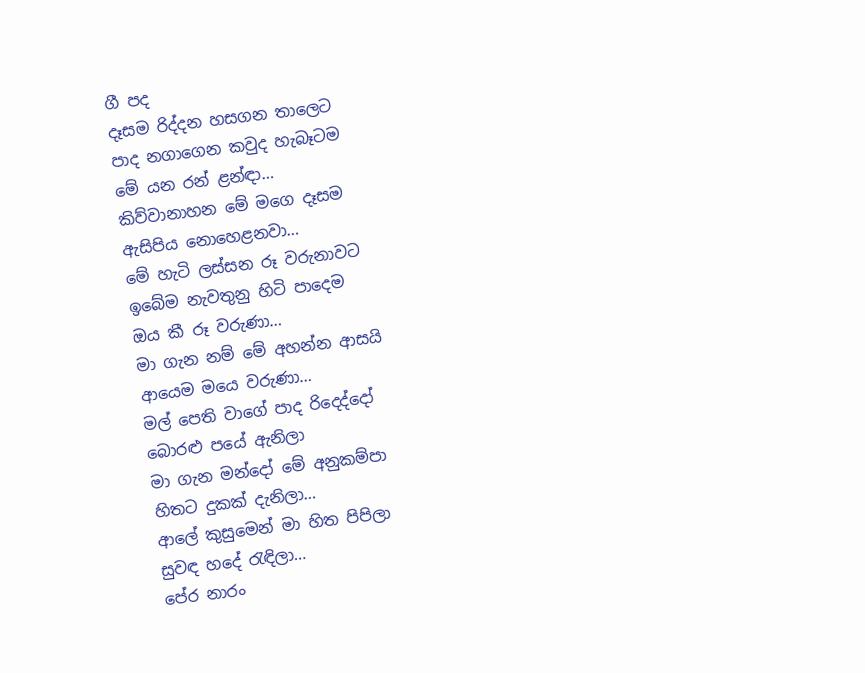ගී පද
දෑසම රිද්දන හසගන තාලෙට
පාද නගාගෙන කවුද හැබෑටම
මේ යන රන් ළන්ඳා…
කිව්වානාහන මේ මගෙ දෑසම
ඇසිපිය නොහෙළනවා…
මේ හැටි ලස්සන රූ වරුනාවට
ඉබේම නැවතුනු හිටි පාදෙම
ඔය කී රූ වරුණා…
මා ගැන නම් මේ අහන්න ආසයි
ආයෙම මයෙ වරුණා…
මල් පෙති වාගේ පාද රිදෙද්දෝ
බොරළු පයේ ඇනිලා
මා ගැන මන්දෝ මේ අනුකම්පා
හිතට දුකක් දැනිලා…
ආලේ කුසුමෙන් මා හිත පිපිලා
සුවඳ හදේ රැඳිලා…
පේර නාරං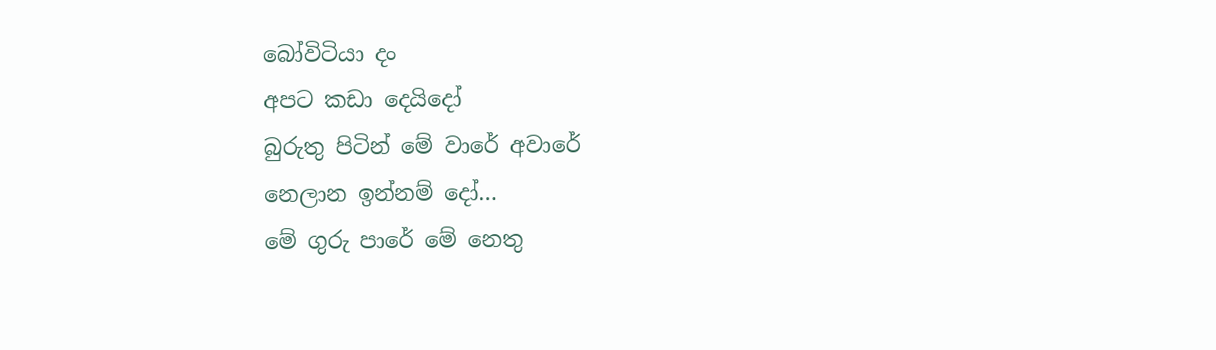බෝවිටියා දං
අපට කඩා දෙයිදෝ
බුරුතු පිටින් මේ වාරේ අවාරේ
නෙලාන ඉන්නම් දෝ…
මේ ගුරු පාරේ මේ නෙතු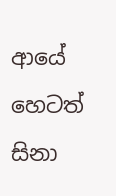ආයේ
හෙටත් සිනා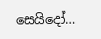සෙයිදෝ…